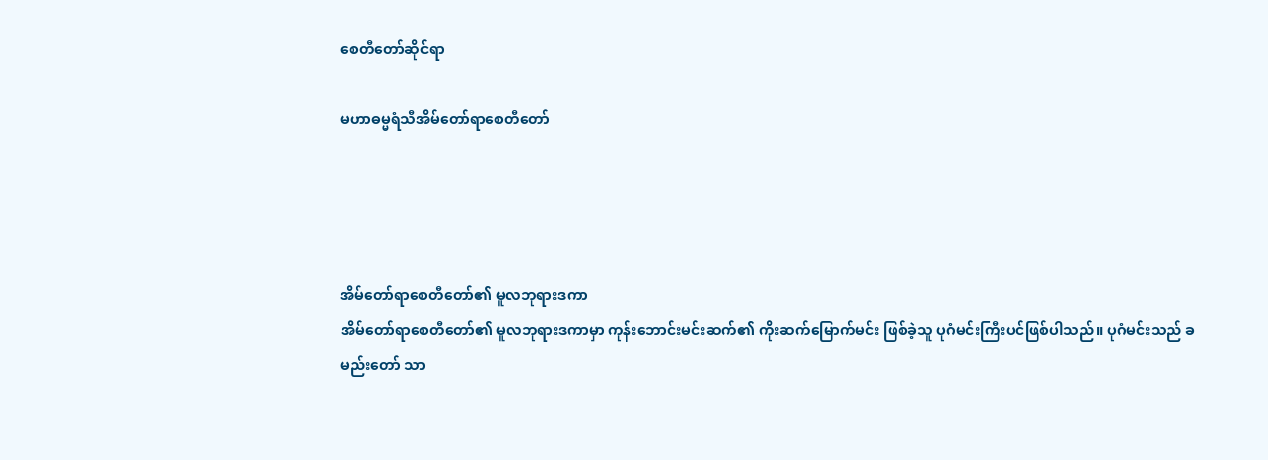စေတီတော်ဆိုင်ရာ

မဟာဓမ္မရံသီအိမ်တော်ရာစေတီတော်




အိမ်တော်ရာစေတီတော်၏ မူလဘုရားဒကာ
အိမ်တော်ရာစေတီတော်၏ မူလဘုရားဒကာမှာ ကုန်းဘောင်းမင်းဆက်၏ ကိုးဆက်မြောက်မင်း ဖြစ်ခဲ့သူ ပုဂံမင်းကြီးပင်ဖြစ်ပါသည်။ ပုဂံမင်းသည် ခမည်းတော် သာ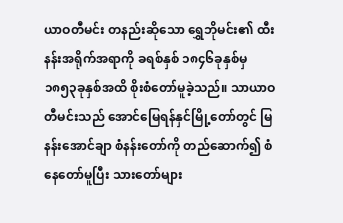ယာဝတီမင်း တနည်းဆိုသော ရွှေဘိုမင်း၏ ထီးနန်းအရိုက်အရာကို ခရစ်နှစ် ၁၈၄၆ခုနှစ်မှ ၁၈၅၃ခုနှစ်အထိ စိုးစံတော်မူခဲ့သည်။ သာယာဝတီမင်းသည် အောင်မြေရန်နှင်မြို့တော်တွင် မြနန်းအောင်ချာ စံနန်းတော်ကို တည်ဆောက်၍ စံနေတော်မူပြီး သားတော်များ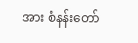အား စံနန်းတော်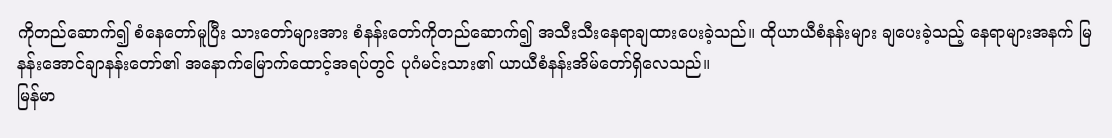ကိုတည်ဆောက်၍ စံနေတော်မူပြီး သားတော်များအား စံနန်းတော်ကိုတည်ဆောက်၍ အသီးသီးနေရာချထားပေးခဲ့သည်။ ထိုယာယီစံနန်းများ ချပေးခဲ့သည့် နေရာများအနက် မြနန်းအောင်ချာနန်းတော်၏ အနောက်မြောက်ထောင့်အရပ်တွင် ပုဂံမင်းသား၏ ယာယီစံနန်းအိမ်တော်ရှိလေသည်။
မြန်မာ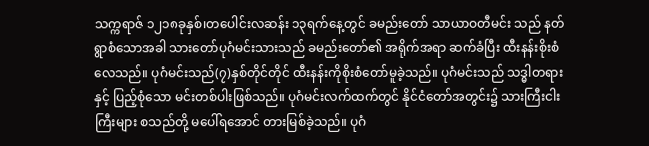သက္ကရာဇ် ၁၂၁၈ခုနှစ်၊တပေါင်းလဆန်း ၁၃ရက်နေ့တွင် ခမည်းတော် သာယာဝတီမင်း သည် နတ်ရွာစံသောအခါ သားတော်ပုဂံမင်းသားသည် ခမည်းတော်၏ အရိုက်အရာ ဆက်ခံပြီး ထီးနန်းစိုးစံလေသည်။ ပုဂံမင်းသည်(၇)နှစ်တိုင်တိုင် ထီးနန်းကိုစိုးစံတော်မူခဲ့သည်။ ပုဂံမင်းသည် သဒ္ဓါတရားနှင့် ပြည့်စုံသော မင်းတစ်ပါးဖြစ်သည်။ ပုဂံမင်းလက်ထက်တွင် နိုင်ငံတော်အတွင်း၌ သားကြီးငါးကြီးများ စသည်တို့ မပေါ်ရအောင် တားမြစ်ခဲ့သည်။ ပုဂံ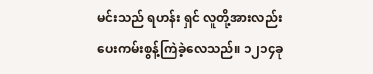မင်းသည် ရဟန်း ရှင် လူတို့အားလည်း ပေးကမ်းစွန့်ကြဲခဲ့လေသည်။ ၁၂၁၄ခု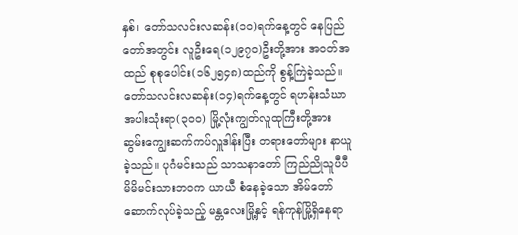နှစ်၊ တော်သလင်းလဆန်း(၁၀)ရက်နေ့တွင် နေပြည်တော်အတွင်း လူဦးရေ(၁၂၉၇၀)ဦးတို့အား အဝတ်အထည် စုစုပေါင်း(၁၆၂၅၄၈)ထည်ကို စွန့်ကြဲခဲ့သည်။ တော်သလင်းလဆန်း(၁၄)ရက်နေ့တွင် ရဟန်းသံဃာ အပါးသုံးရာ(၃၀ဝ) မြို့လုံးကျွတ်လူထုကြီးတို့အား ဆွမ်းကျွေးဆက်ကပ်လှူဒါန်းပြီး တရားတော်များ နာယူခဲ့သည်။ ပုဂံမင်းသည် သာသနာတော် ကြည်ညိုသူပီပီ မိမိမင်းသားဘဝက ယာယီ စံနေခဲ့သော အိမ်တော်ဆောက်လုပ်ခဲ့သည့် မန္တလေးမြို့နှင့် ရန်ကုန်မြို့ရှိနေရာ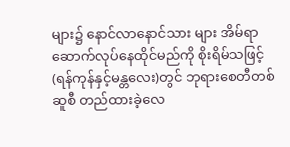များ၌ နောင်လာနောင်သား များ အိမ်ရာဆောက်လုပ်နေထိုင်မည်ကို စိုးရိမ်သဖြင့် (ရန်ကုန်နှင့်မန္တလေး)တွင် ဘုရားစေတီတစ်ဆူစီ တည်ထားခဲ့လေ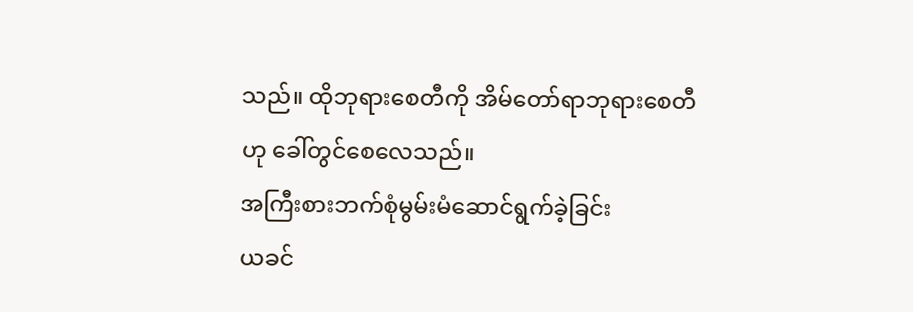သည်။ ထိုဘုရားစေတီကို အိမ်တော်ရာဘုရားစေတီဟု ခေါ်တွင်စေလေသည်။
အကြီးစားဘက်စုံမွမ်းမံဆောင်ရွက်ခဲ့ခြင်း
ယခင်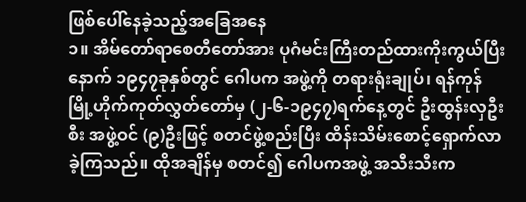ဖြစ်ပေါ်နေခဲ့သည့်အခြေအနေ
၁။ အိမ်တော်ရာစေတီတော်အား ပုဂံမင်းကြီးတည်ထားကိုးကွယ်ပြီးနောက် ၁၉၄၇ခုနှစ်တွင် ဂေါပက အဖွဲ့ကို တရားရုံးချုပ်၊ ရန်ကုန်မြို့ဟိုက်ကုတ်လွှတ်တော်မှ (၂-၆-၁၉၄၇)ရက်နေ့တွင် ဦးထွန်းလှဦးစီး အဖွဲ့ဝင် (၉)ဦးဖြင့် စတင်ဖွဲ့စည်းပြီး ထိန်းသိမ်းစောင့်ရှောက်လာခဲ့ကြသည်။ ထိုအချိန်မှ စတင်၍ ဂေါပကအဖွဲ့ အသီးသီးက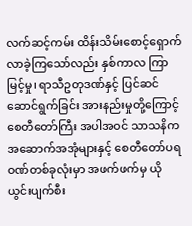လက်ဆင့်ကမ်း ထိန်းသိမ်းစောင့်ရှောက်လာခဲ့ကြသော်လည်း နှစ်ကာလ ကြာမြင့်မှု၊ ရာသီဥတုဒဏ်နှင့် ပြင်ဆင်ဆောင်ရွက်ခြင်း အားနည်းမှုတို့ကြောင့် စေတီတော်ကြီး အပါအဝင် သာသနိက အဆောက်အအုံများနှင့် စေတီတော်ပရဝဏ်တစ်ခုလုံးမှာ အဖက်ဖက်မှ ယိုယွင်းပျက်စီး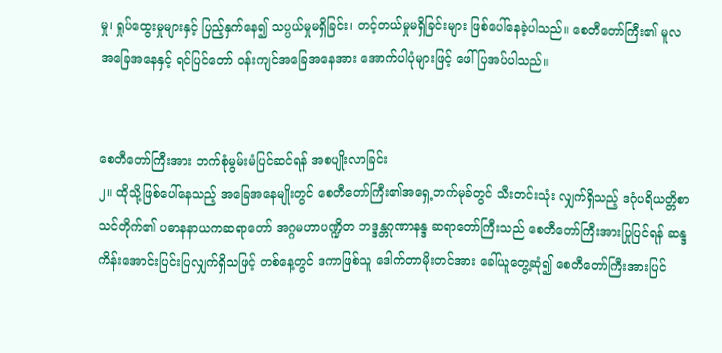မှု၊ ရှုပ်ထွေးမှုများနှင့် ပြည့်နှက်နေ၍ သပ္ပယ်မှုမရှိခြင်း၊ တင့်တယ်မှုမရှိခြင်းများ ဖြစ်ပေါ်နေခဲ့ပါသည်။ စေတီတော်ကြီး၏ မူလအခြေအနေနှင့် ရင်ပြင်တော် ဝန်းကျင်အခြေအနေအား အောက်ပါပုံများဖြင့် ဖေါ်ပြအပ်ပါသည်။


စေတီတော်ကြီးအား ဘက်စုံမွမ်းမံပြင်ဆင်ရန် အစပျိုးလာခြင်း
၂။ ထိုသို့ဖြစ်ပေါ်နေသည့် အခြေအနေမျိုးတွင် စေတီတော်ကြီး၏အရှေ့ဘက်မုခ်တွင် သီးတင်းသုံး လျှက်ရှိသည့် ဒဂုံပရိယတ္တိစာသင်တိုက်၏ ပဓာနနာယကဆရာတော် အဂ္ဂမဟာပဏ္ဍိတ ဘဒ္ဒန္တဂုဏာနန္ဒ ဆရာတော်ကြီးသည် စေတီတော်ကြီးအားပြုပြင်ရန် ဆန္ဒကိန်းအောင်းပြင်းပြလျှက်ရှိသဖြင့် တစ်နေ့တွင် ဒကာဖြစ်သူ ဒေါက်တာမိုးတင်အား ခေါ်ယူတွေ့ဆုံ၍ စေတီတော်ကြီးအားပြင်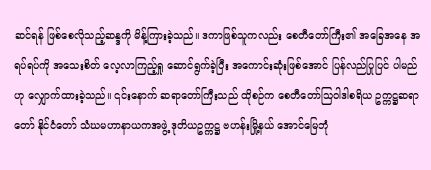ဆင်ရန် ဖြစ်စေလိုသည့်ဆန္ဒကို မိန့်ကြားခဲ့သည်။ ဒကာဖြစ်သူကလည်း စေတီတော်ကြီး၏ အခြေအနေ အရပ်ရပ်ကို အသေးစိတ် လေ့လာကြည့်ရှု ဆောင်ရွက်ခဲ့ပြီး အကောင်းဆုံးဖြစ်အောင် ပြန်လည်ပြုပြင် ပါမည်ဟု လျှောက်ထားခဲ့သည်။ ၎င်းနောက် ဆရာတော်ကြီးသည် ထိုစဉ်က စေတီတော်သြဝါဒါစရိယ ဥက္ကဋ္ဌဆရာတော် နိုင်ငံတော် သံဃမဟာနာယကအဖွဲ့ ဒုတိယဥက္ကဋ္ဌ ဗဟန်းမြို့နယ် အောင်မြေဘုံ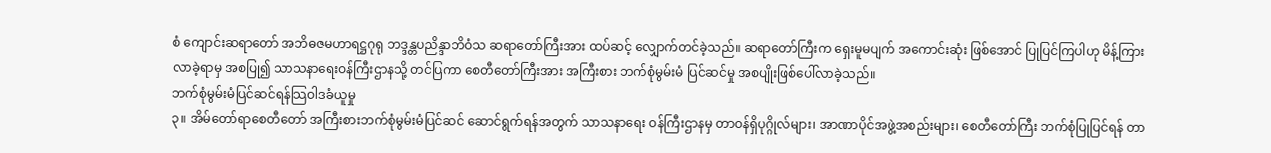စံ ကျောင်းဆရာတော် အဘိဓဇမဟာရဋ္ဌဂုရု ဘဒ္ဒန္တပညိန္ဒာဘိဝံသ ဆရာတော်ကြီးအား ထပ်ဆင့် လျှောက်တင်ခဲ့သည်။ ဆရာတော်ကြီးက ရှေးမူမပျက် အကောင်းဆုံး ဖြစ်အောင် ပြုပြင်ကြပါဟု မိန့်ကြားလာခဲ့ရာမှ အစပြု၍ သာသနာရေးဝန်ကြီးဌာနသို့ တင်ပြကာ စေတီတော်ကြီးအား အကြီးစား ဘက်စုံမွမ်းမံ ပြင်ဆင်မှု အစပျိုးဖြစ်ပေါ်လာခဲ့သည်။
ဘက်စုံမွမ်းမံပြင်ဆင်ရန်သြဝါဒခံယူမှု
၃။ အိမ်တော်ရာစေတီတော် အကြီးစားဘက်စုံမွမ်းမံပြင်ဆင် ဆောင်ရွက်ရန်အတွက် သာသနာရေး ဝန်ကြီးဌာနမှ တာဝန်ရှိပုဂ္ဂိုလ်များ၊ အာဏာပိုင်အဖွဲ့အစည်းများ၊ စေတီတော်ကြီး ဘက်စုံပြုပြင်ရန် တာ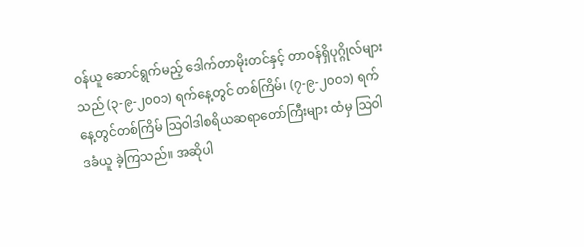ဝန်ယူ ဆောင်ရွက်မည့် ဒေါက်တာမိုးတင်နှင့် တာဝန်ရှိပုဂ္ဂိုလ်များသည် (၃-၉-၂၀ဝ၁) ရက်နေ့တွင် တစ်ကြိမ်၊ (၇-၉-၂၀ဝ၁) ရက်နေ့တွင်တစ်ကြိမ် သြဝါဒါစရိယဆရာတော်ကြီးများ ထံမှ သြဝါဒခံယူ ခဲ့ကြသည်။ အဆိုပါ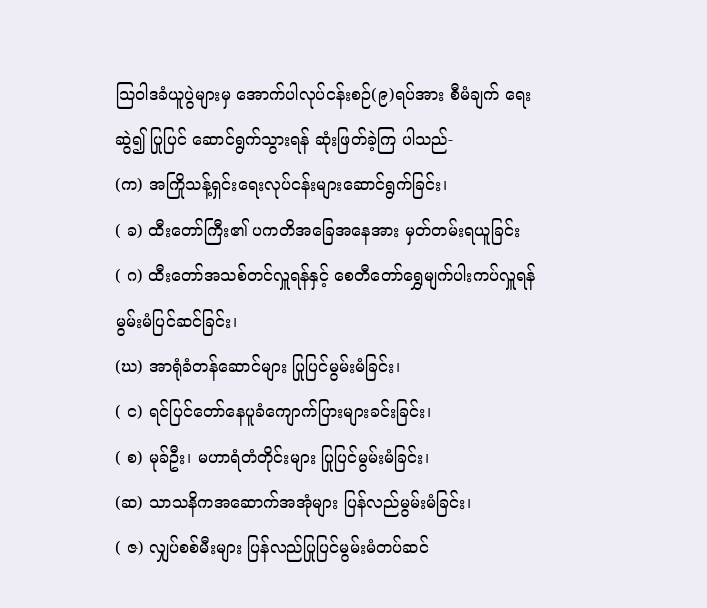သြဝါဒခံယူပွဲများမှ အောက်ပါလုပ်ငန်းစဉ်(၉)ရပ်အား စီမံချက် ရေးဆွဲ၍ ပြုပြင် ဆောင်ရွက်သွားရန် ဆုံးဖြတ်ခဲ့ကြ ပါသည်-
(က) အကြိုသန့်ရှင်းရေးလုပ်ငန်းများဆောင်ရွက်ခြင်း၊
( ခ) ထီးတော်ကြီး၏ ပကတိအခြေအနေအား မှတ်တမ်းရယူခြင်း
( ဂ) ထီးတော်အသစ်တင်လှူရန်နှင့် စေတီတော်ရွှေမျက်ပါးကပ်လှူရန်မွမ်းမံပြင်ဆင်ခြင်း၊
(ဃ) အာရုံခံတန်ဆောင်များ ပြုပြင်မွမ်းမံခြင်း၊
( င) ရင်ပြင်တော်နေပူခံကျောက်ပြားများခင်းခြင်း၊
( စ) မုခ်ဦး၊ မဟာရံတံတိုင်းများ ပြုပြင်မွမ်းမံခြင်း၊
(ဆ) သာသနိကအဆောက်အအုံများ ပြန်လည်မွမ်းမံခြင်း၊
( ဇ) လျှပ်စစ်မီးများ ပြန်လည်ပြုပြင်မွမ်းမံတပ်ဆင်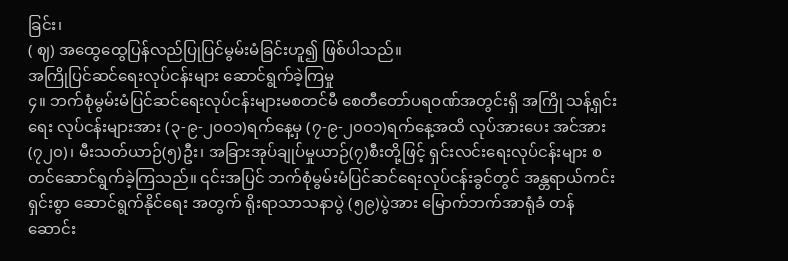ခြင်း၊
( ဈ) အထွေထွေပြန်လည်ပြုပြင်မွမ်းမံခြင်းဟူ၍ ဖြစ်ပါသည်။
အကြိုပြင်ဆင်ရေးလုပ်ငန်းများ ဆောင်ရွက်ခဲ့ကြမှု
၄။ ဘက်စုံမွမ်းမံပြင်ဆင်ရေးလုပ်ငန်းများမစတင်မီ စေတီတော်ပရဝဏ်အတွင်းရှိ အကြို သန့်ရှင်းရေး လုပ်ငန်းများအား (၃-၉-၂၀ဝ၁)ရက်နေ့မှ (၇-၉-၂၀ဝ၁)ရက်နေ့အထိ လုပ်အားပေး အင်အား(၇၂၀)၊ မီးသတ်ယာဉ်(၅)ဦး၊ အခြားအုပ်ချုပ်မှုယာဉ်(၇)စီးတို့ဖြင့် ရှင်းလင်းရေးလုပ်ငန်းများ စတင်ဆောင်ရွက်ခဲ့ကြသည်။ ၎င်းအပြင် ဘက်စုံမွမ်းမံပြင်ဆင်ရေးလုပ်ငန်းခွင်တွင် အန္တရာယ်ကင်းရှင်းစွာ ဆောင်ရွက်နိုင်ရေး အတွက် ရိုးရာသာသနာပွဲ (၅၉)ပွဲအား မြောက်ဘက်အာရုံခံ တန်ဆောင်း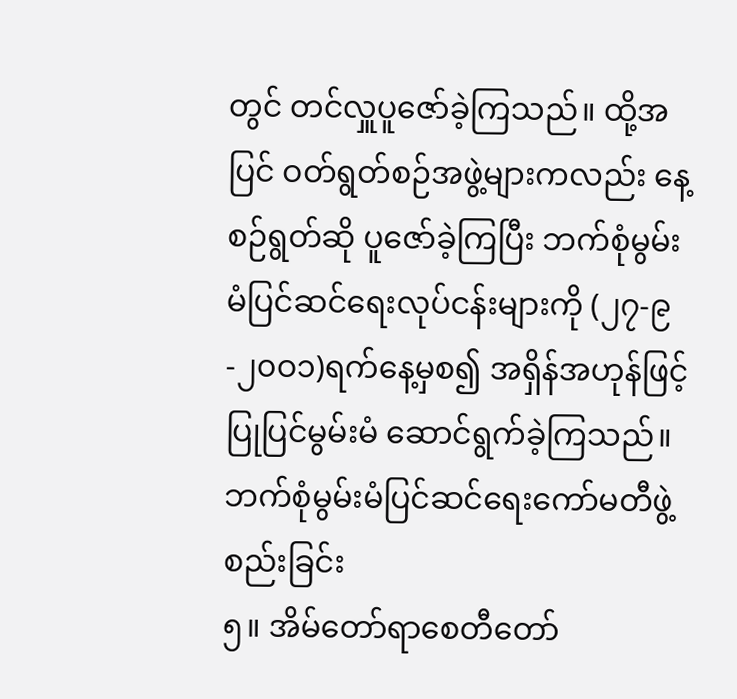တွင် တင်လှူပူဇော်ခဲ့ကြသည်။ ထို့အပြင် ဝတ်ရွတ်စဉ်အဖွဲ့များကလည်း နေ့စဉ်ရွတ်ဆို ပူဇော်ခဲ့ကြပြီး ဘက်စုံမွမ်းမံပြင်ဆင်ရေးလုပ်ငန်းများကို (၂၇-၉-၂၀ဝ၁)ရက်နေ့မှစ၍ အရှိန်အဟုန်ဖြင့် ပြုပြင်မွမ်းမံ ဆောင်ရွက်ခဲ့ကြသည်။
ဘက်စုံမွမ်းမံပြင်ဆင်ရေးကော်မတီဖွဲ့စည်းခြင်း
၅။ အိမ်တော်ရာစေတီတော်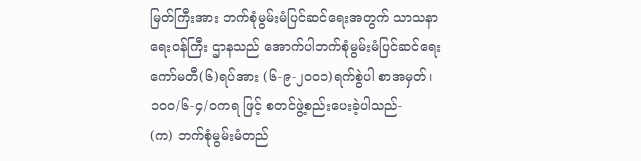မြတ်ကြီးအား ဘက်စုံမွမ်းမံပြင်ဆင်ရေးအတွက် သာသနာရေးဝန်ကြီး ဌာနသည် အောက်ပါဘက်စုံမွမ်းမံပြင်ဆင်ရေးကော်မတီ(၆)ရပ်အား (၆-၉-၂၀ဝ၁)ရက်စွဲပါ စာအမှတ်၊ ၁၀ဝ/၆-၄/ဝကရ ဖြင့် စတင်ဖွဲ့စည်းပေးခဲ့ပါသည်-
(က) ဘက်စုံမွမ်းမံတည်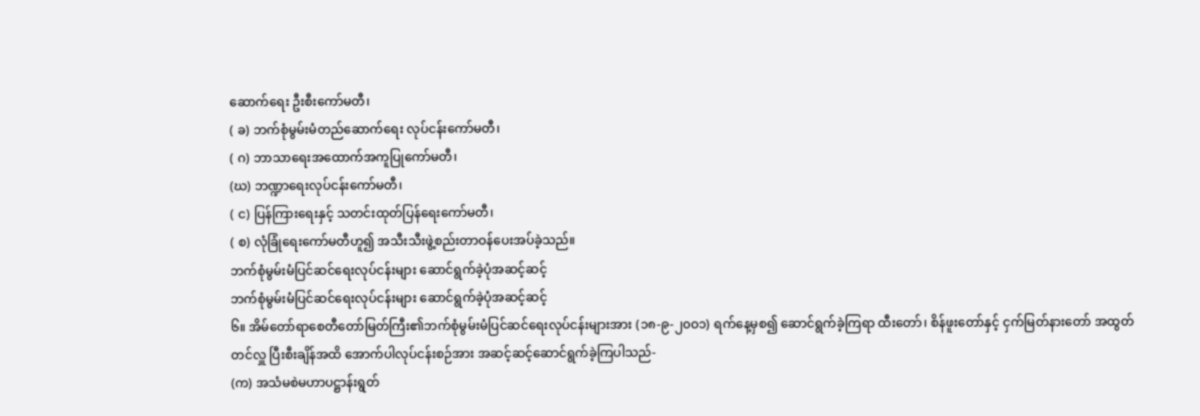ဆောက်ရေး ဦးစီးကော်မတီ၊
( ခ) ဘက်စုံမွမ်းမံတည်ဆောက်ရေး လုပ်ငန်းကော်မတီ၊
( ဂ) ဘာသာရေးအထောက်အကူပြုကော်မတီ၊
(ဃ) ဘဏ္ဍာရေးလုပ်ငန်းကော်မတီ၊
( င) ပြန်ကြားရေးနှင့် သတင်းထုတ်ပြန်ရေးကော်မတီ၊
( စ) လုံခြုံရေးကော်မတီဟူ၍ အသီးသီးဖွဲ့စည်းတာဝန်ပေးအပ်ခဲ့သည်။
ဘက်စုံမွမ်းမံပြင်ဆင်ရေးလုပ်ငန်းများ ဆောင်ရွက်ခဲ့ပုံအဆင့်ဆင့်
ဘက်စုံမွမ်းမံပြင်ဆင်ရေးလုပ်ငန်းများ ဆောင်ရွက်ခဲ့ပုံအဆင့်ဆင့်
၆။ အိမ်တော်ရာစေတီတော်မြတ်ကြီး၏ဘက်စုံမွမ်းမံပြင်ဆင်ရေးလုပ်ငန်းများအား (၁၈-၉-၂၀ဝ၁) ရက်နေ့မှစ၍ ဆောင်ရွက်ခဲ့ကြရာ ထီးတော်၊ စိန်ဖူးတော်နှင့် ငှက်မြတ်နားတော် အထွတ်တင်လှူ ပြီးစီးချိန်အထိ အောက်ပါလုပ်ငန်းစဉ်အား အဆင့်ဆင့်ဆောင်ရွက်ခဲ့ကြပါသည်-
(က) အသံမစဲမဟာပဋ္ဌာန်းရွတ်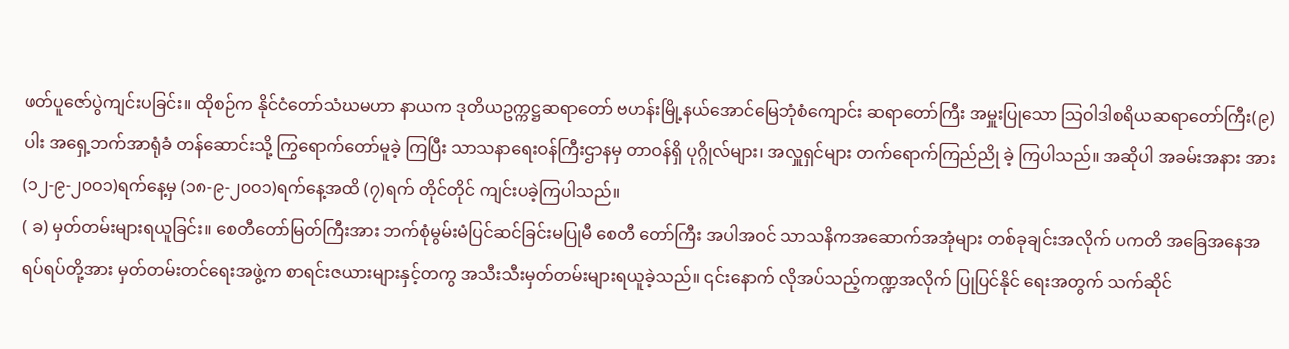ဖတ်ပူဇော်ပွဲကျင်းပခြင်း။ ထိုစဉ်က နိုင်ငံတော်သံဃမဟာ နာယက ဒုတိယဥက္ကဋ္ဌဆရာတော် ဗဟန်းမြို့နယ်အောင်မြေဘုံစံကျောင်း ဆရာတော်ကြီး အမှူးပြုသော သြဝါဒါစရိယဆရာတော်ကြီး(၉)ပါး အရှေ့ဘက်အာရုံခံ တန်ဆောင်းသို့ ကြွရောက်တော်မူခဲ့ ကြပြီး သာသနာရေးဝန်ကြီးဌာနမှ တာဝန်ရှိ ပုဂ္ဂိုလ်များ၊ အလှူရှင်များ တက်ရောက်ကြည်ညို ခဲ့ ကြပါသည်။ အဆိုပါ အခမ်းအနား အား (၁၂-၉-၂၀ဝ၁)ရက်နေ့မှ (၁၈-၉-၂၀ဝ၁)ရက်နေ့အထိ (၇)ရက် တိုင်တိုင် ကျင်းပခဲ့ကြပါသည်။
( ခ) မှတ်တမ်းများရယူခြင်း။ စေတီတော်မြတ်ကြီးအား ဘက်စုံမွမ်းမံပြင်ဆင်ခြင်းမပြုမီ စေတီ တော်ကြီး အပါအဝင် သာသနိကအဆောက်အအုံများ တစ်ခုချင်းအလိုက် ပကတိ အခြေအနေအရပ်ရပ်တို့အား မှတ်တမ်းတင်ရေးအဖွဲ့က စာရင်းဇယားများနှင့်တကွ အသီးသီးမှတ်တမ်းများရယူခဲ့သည်။ ၎င်းနောက် လိုအပ်သည့်ကဏ္ဍအလိုက် ပြုပြင်နိုင် ရေးအတွက် သက်ဆိုင်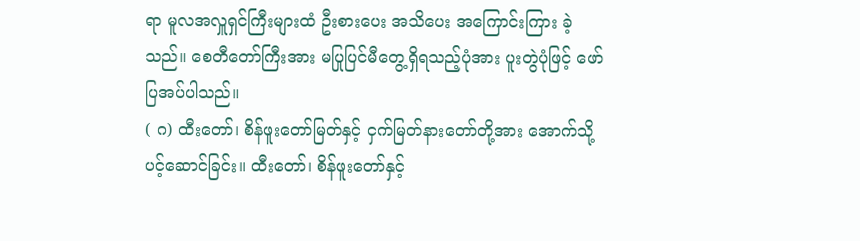ရာ မူလအလှူရှင်ကြီးများထံ ဦးစားပေး အသိပေး အကြောင်းကြား ခဲ့သည်။ စေတီတော်ကြီးအား မပြုပြင်မီတွေ့ရှိရသည့်ပုံအား ပူးတွဲပုံဖြင့် ဖော်ပြအပ်ပါသည်။
( ဂ) ထီးတော်၊ စိန်ဖူးတော်မြတ်နှင့် ငှက်မြတ်နားတော်တို့အား အောက်သို့ပင့်ဆောင်ခြင်း။ ထီးတော်၊ စိန်ဖူးတော်နှင့်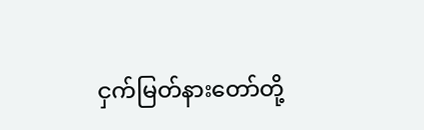ငှက်မြတ်နားတော်တို့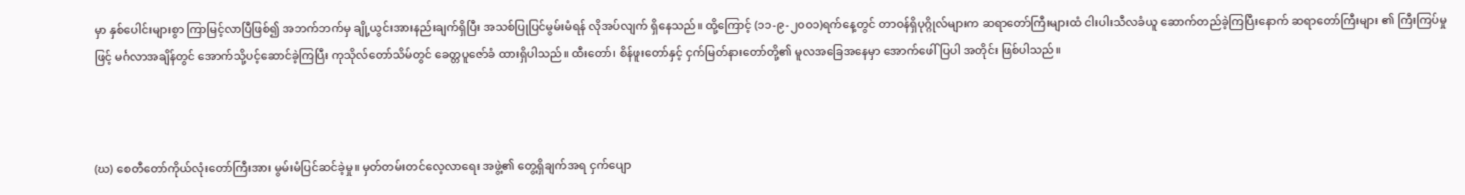မှာ နှစ်ပေါင်းများစွာ ကြာမြင့်လာပြီဖြစ်၍ အဘက်ဘက်မှ ချို့ယွင်းအားနည်းချက်ရှိပြီး အသစ်ပြုပြင်မွမ်းမံရန် လိုအပ်လျက် ရှိနေသည်။ ထို့ကြောင့် (၁၁-၉-၂၀ဝ၁)ရက်နေ့တွင် တာဝန်ရှိပုဂ္ဂိုလ်များက ဆရာတော်ကြီးများထံ ငါးပါးသီလခံယူ ဆောက်တည်ခဲ့ကြပြီးနောက် ဆရာတော်ကြီးများ ၏ ကြီးကြပ်မှုဖြင့် မင်္ဂလာအချိန်တွင် အောက်သို့ပင့်ဆောင်ခဲ့ကြပြီး ကုသိုလ်တော်သိမ်တွင် ခေတ္တပူဇော်ခံ ထားရှိပါသည်။ ထီးတော်၊ စိန်ဖူးတော်နှင့် ငှက်မြတ်နားတော်တို့၏ မူလအခြေအနေမှာ အောက်ဖေါ်ပြပါ အတိုင်း ဖြစ်ပါသည်။



(ဃ) စေတီတော်ကိုယ်လုံးတော်ကြီးအား မွမ်းမံပြင်ဆင်ခဲ့မှု။ မှတ်တမ်းတင်လေ့လာရေး အဖွဲ့၏ တွေ့ရှိချက်အရ ငှက်ပျော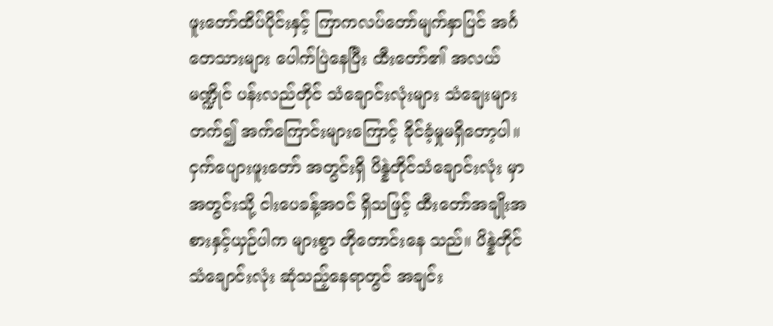ဖူးတော်ထိပ်ပိုင်းနှင့် ကြာကလပ်တော်မျက်နှာပြင် အင်္ဂတေသားများ ပေါက်ပြဲနေပြီး ထီးတော်၏ အလယ်မဏ္ဍိုင် ပန်းလည်တိုင် သံချောင်းလုံးများ သံချေးများတက်၍ အက်ကြောင်းများကြောင့် ခိုင်ခံ့မှုမရှိတော့ပါ။ ငှက်ပျေားဖူးတော် အတွင်းရှိ ပိန္နဲတိုင်သံချောင်းလုံး မှာ အတွင်းသို့ ငါးပေခန့်အဝင် ရှိသဖြင့် ထီးတော်အချိုးအစားနှင့်ယှဉ်ပါက များစွာ တိုတောင်းနေ သည်။ ပိန္နဲတိုင်သံချောင်းလုံး ဆုံသည့်နေရာတွင် အချင်း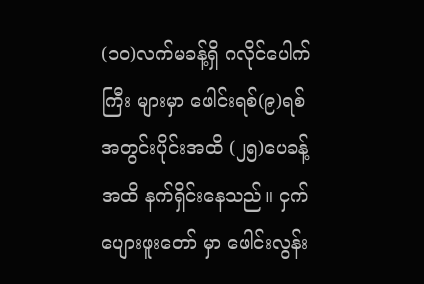(၁၀)လက်မခန့်ရှိ ဂလိုင်ပေါက်ကြီး များမှာ ဖေါင်းရစ်(၉)ရစ် အတွင်းပိုင်းအထိ (၂၅)ပေခန့်အထိ နက်ရှိင်းနေသည်။ ငှက်ပျေားဖူးတော် မှာ ဖေါင်းလွန်း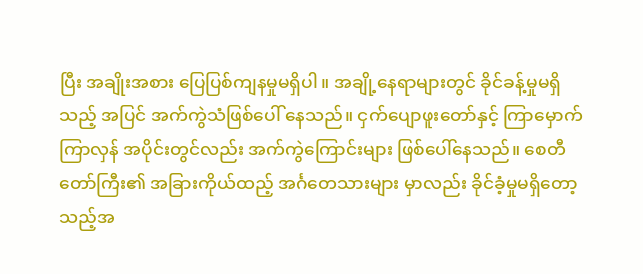ပြီး အချိုးအစား ပြေပြစ်ကျနမှုမရှိပါ။ အချို့နေရာများတွင် ခိုင်ခန့်မှုမရှိသည့် အပြင် အက်ကွဲသံဖြစ်ပေါ် နေသည်။ ငှက်ပျောဖူးတော်နှင့် ကြာမှောက်ကြာလှန် အပိုင်းတွင်လည်း အက်ကွဲကြောင်းများ ဖြစ်ပေါ်နေသည်။ စေတီတော်ကြီး၏ အခြားကိုယ်ထည့် အင်္ဂတေသားများ မှာလည်း ခိုင်ခံ့မှုမရှိတော့သည့်အ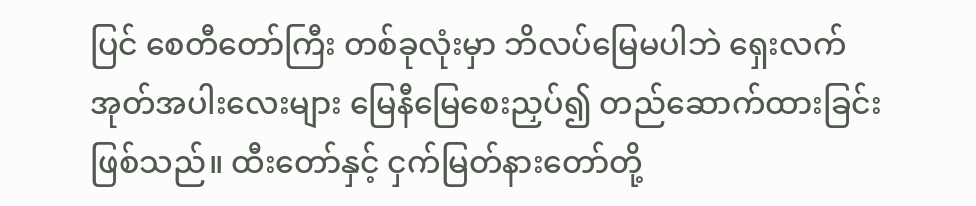ပြင် စေတီတော်ကြီး တစ်ခုလုံးမှာ ဘိလပ်မြေမပါဘဲ ရှေးလက်အုတ်အပါးလေးများ မြေနီမြေစေးညှပ်၍ တည်ဆောက်ထားခြင်းဖြစ်သည်။ ထီးတော်နှင့် ငှက်မြတ်နားတော်တို့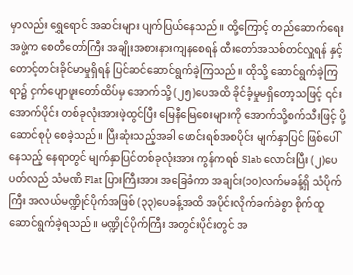မှာလည်း ရွှေရောင် အဆင်းများ ပျက်ပြယ်နေသည်။ ထို့ကြောင့် တည်ဆောက်ရေးအဖွဲ့က စေတီတော်ကြီး အချိုးအစားနားကျနစေရန် ထီးတော်အသစ်တင်လှူရန် နှင့် တောင့်တင်းခိုင်မာမှုရှိရန် ပြင်ဆင်ဆောင်ရွက်ခဲ့ကြသည်။ ထိုသို့ ဆောင်ရွက်ခဲ့ကြရာ၌ ငှက်ပျောဖူးတော်ထိပ်မှ အောက်သို့ (၂၅)ပေအထိ ခိုင်ခံ့မှုမရှိတော့သဖြင့် ၎င်းအောက်ပိုင်း တစ်ခုလုံးအားဖဲ့ထွင်ပြီး မြေနီမြေစေးများကို အောက်သို့စက်သီးဖြင့် ပို့ဆောင်စုပုံ စေခဲ့သည်။ ပြီးဆုံးသည့်အခါ ဖောင်းရစ်အစပိုင်း မျက်နှာပြင် ဖြစ်ပေါ်နေသည့် နေရာတွင် မျက်နှာပြင်တစ်ခုလုံးအား ကွန်ကရစ် Slab လောင်းပြီး (၂)ပေပတ်လည် သံမဏိ Flat ပြားကြီးအား အခြေခံကာ အချင်း(၁၀)လက်မခန့်ရှိ သံပိုက်ကြီး အလယ်မဏ္ဍိုင်ပိုက်အဖြစ် (၃၃)ပေခန့်အထိ အပိုင်းလိုက်ခက်ခဲစွာ စိုက်ထူဆောင်ရွက်ခဲ့ရသည်။ မဏ္ဍိုင်ပိုက်ကြီး အတွင်းပိုင်းတွင် အ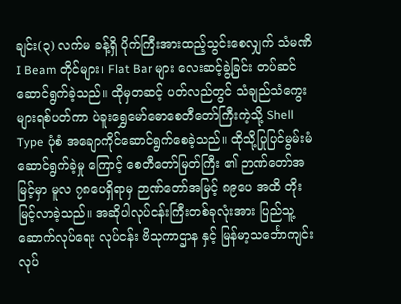ချင်း(၃) လက်မ ခန့်ရှိ ပိုက်ကြီးအားထည့်သွင်းစေလျှက် သံမဏိ I Beam တိုင်များ၊ Flat Bar များ လေးဆင့်ခွဲ့ခြင်း တပ်ဆင်ဆောင်ရွက်ခဲ့သည်။ ထိုမှတဆင့် ပတ်လည်တွင် သံချည်သံကွေးများရစ်ပတ်ကာ ပဲခူးရွှေမော်ဓောစေတီတော်ကြီးကဲ့သို့ Shell Type ပုံစံ အချောကိုင်ဆောင်ရွက်စေခဲ့သည်။ ထိုသို့ပြုပြင်မွမ်းမံ ဆောင်ရွက်ခဲ့မှု ကြောင့် စေတီတော်မြတ်ကြီး ၏ ဉာဏ်တော်အမြင့်မှာ မူလ ၇၈ပေရှိရာမှ ဉာဏ်တော်အမြင့် ၈၉ပေ အထိ တိုးမြင့်လာခဲ့သည်။ အဆိုပါလုပ်ငန်းကြီးတစ်ခုလုံးအား ပြည်သူ့ဆောက်လုပ်ရေး လုပ်ငန်း ဗိသုကာဌာန နှင့် မြန်မာ့သင်္ဘောကျင်းလုပ်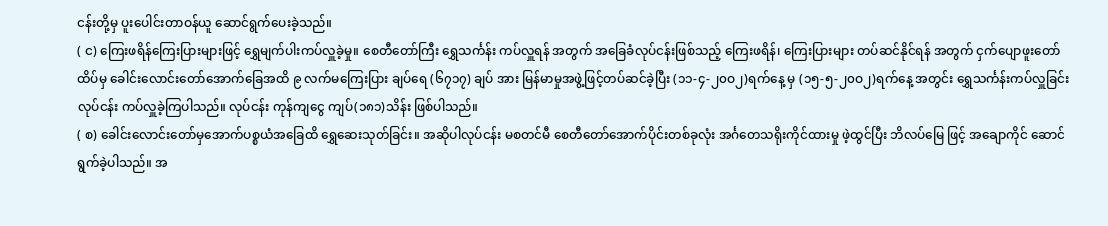ငန်းတို့မှ ပူးပေါင်းတာဝန်ယူ ဆောင်ရွက်ပေးခဲ့သည်။
( င) ကြေးဖရိန်ကြေးပြားများဖြင့် ရွှေမျက်ပါးကပ်လှူခဲ့မှု။ စေတီတော်ကြီး ရွှေသင်္ကန်း ကပ်လှူရန် အတွက် အခြေခံလုပ်ငန်းဖြစ်သည့် ကြေးဖရိန်၊ ကြေးပြားများ တပ်ဆင်နိုင်ရန် အတွက် ငှက်ပျောဖူးတော်ထိပ်မှ ခေါင်းလောင်းတော်အောက်ခြေအထိ ၉ လက်မကြေးပြား ချပ်ရေ (၆၇၁၇) ချပ် အား မြန်မာမှုအဖွဲ့ဖြင့်တပ်ဆင်ခဲ့ပြီး (၁၁-၄-၂၀ဝ၂)ရက်နေ့ မှ (၁၅-၅-၂၀ဝ၂)ရက်နေ့ အတွင်း ရွှေသင်္ကန်းကပ်လှူခြင်းလုပ်ငန်း ကပ်လှူခဲ့ကြပါသည်။ လုပ်ငန်း ကုန်ကျငွေ ကျပ်(၁၈၁)သိန်း ဖြစ်ပါသည်။
( စ) ခေါင်းလောင်းတော်မှအောက်ပစ္စယံအခြေထိ ရွှေဆေးသုတ်ခြင်း။ အဆိုပါလုပ်ငန်း မစတင်မီ စေတီတော်အောက်ပိုင်းတစ်ခုလုံး အင်္ဂတေသရိုးကိုင်ထားမှု ဖဲ့ထွင်ပြီး ဘိလပ်မြေ ဖြင့် အချောကိုင် ဆောင်ရွက်ခဲ့ပါသည်။ အ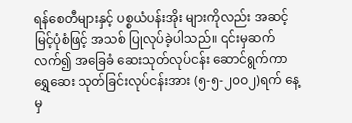ရန်စေတီများနှင့် ပစ္စယံပန်းအိုး များကိုလည်း အဆင့်မြင့်ပုံစံဖြင့် အသစ် ပြုလုပ်ခဲ့ပါသည်။ ၎င်းမှဆက်လက်၍ အခြေခံ ဆေးသုတ်လုပ်ငန်း ဆောင်ရွက်ကာ ရွှေဆေး သုတ်ခြင်းလုပ်ငန်းအား (၅-၅-၂၀ဝ၂)ရက် နေ့မှ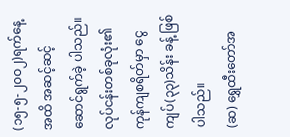(၁၅-၅-၂၀ဝ၂)ရက်နေ့ အထိ အဆင့်ဆင့် ဆောင်ရွက်ခဲ့ ပါသည်။ လုပ်ငန်းတစ်ခုလုံး၏ ကုန်ကျစရိတ်မှာ ငွေကျပ်(၃၃)သိန်း ခန့် ဖြစ်ပါသည်။
(ဆ) ရွှေထီးတော်အ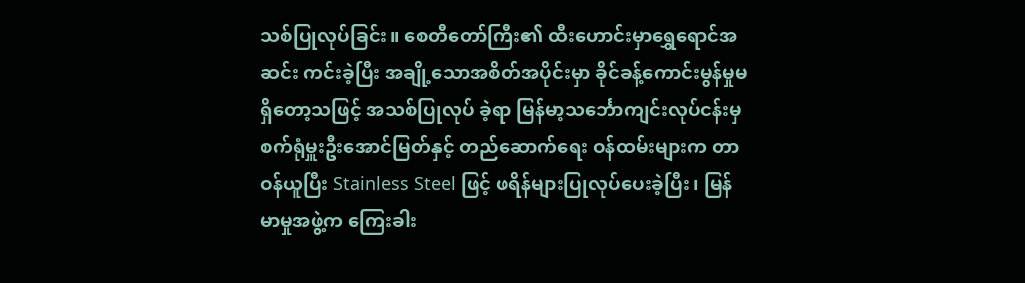သစ်ပြုလုပ်ခြင်း။ စေတီတော်ကြီး၏ ထီးဟောင်းမှာရွှေရောင်အဆင်း ကင်းခဲ့ပြီး အချို့သောအစိတ်အပိုင်းမှာ ခိုင်ခန့်ကောင်းမွန်မှုမရှိတော့သဖြင့် အသစ်ပြုလုပ် ခဲ့ရာ မြန်မာ့သင်္ဘောကျင်းလုပ်ငန်းမှ စက်ရုံမှူးဦးအောင်မြတ်နှင့် တည်ဆောက်ရေး ဝန်ထမ်းများက တာဝန်ယူပြီး Stainless Steel ဖြင့် ဖရိန်များပြုလုပ်ပေးခဲ့ပြီး၊ မြန်မာမှုအဖွဲ့က ကြေးခါး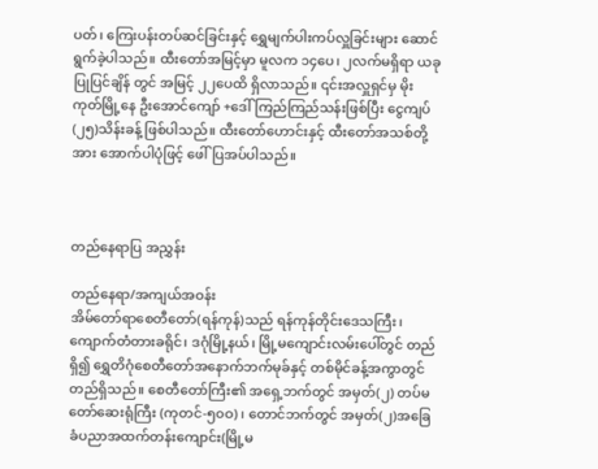ပတ်၊ ကြေးပန်းတပ်ဆင်ခြင်းနှင့် ရွှေမျက်ပါးကပ်လှူခြင်းများ ဆောင်ရွက်ခဲ့ပါသည်။ ထီးတော်အမြင့်မှာ မူလက ၁၄ပေ၊ ၂လက်မရှိရာ ယခုပြုပြင်ချိန် တွင် အမြင့် ၂၂ပေထိ ရှိလာသည်။ ၎င်းအလှူရှင်မှ မိုးကုတ်မြို့နေ ဦးအောင်ကျော် +ဒေါ်ကြည်ကြည်သန်းဖြစ်ပြီး ငွေကျပ် (၂၅)သိန်းခန့် ဖြစ်ပါသည်။ ထီးတော်ဟောင်းနှင့် ထီးတော်အသစ်တို့အား အောက်ပါပုံဖြင့် ဖေါ်ပြအပ်ပါသည်။



တည်နေရာပြ အညွှန်း

တည်နေရာ/အကျယ်အဝန်း
အိမ်တော်ရာစေတီတော်(ရန်ကုန်)သည် ရန်ကုန်တိုင်းဒေသကြီး၊ ကျောက်တံတားခရိုင်၊ ဒဂုံမြို့နယ်၊ မြို့မကျောင်းလမ်းပေါ်တွင် တည်ရှိ၍ ရွှေတိဂုံစေတီတော်အနောက်ဘက်မုခ်နှင့် တစ်မိုင်ခန့်အကွာတွင် တည်ရှိသည်။ စေတီတော်ကြီး၏ အရှေ့ဘက်တွင် အမှတ်(၂) တပ်မတော်ဆေးရုံကြီး (ကုတင်-၅၀ဝ)၊ တောင်ဘက်တွင် အမှတ်(၂)အခြေခံပညာအထက်တန်းကျောင်း(မြို့မ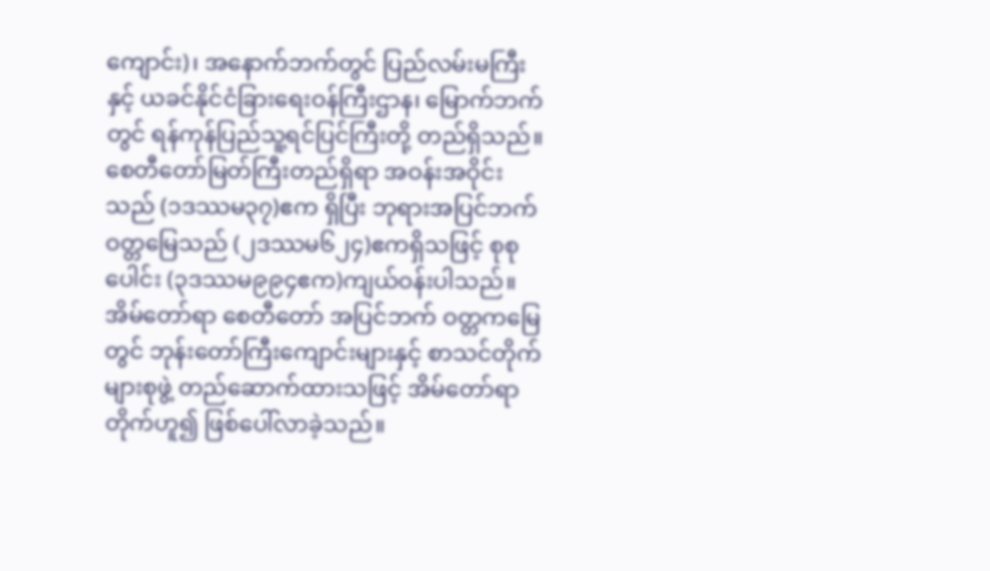ကျောင်း)၊ အနောက်ဘက်တွင် ပြည်လမ်းမကြီးနှင့် ယခင်နိုင်ငံခြားရေးဝန်ကြီးဌာန၊ မြောက်ဘက်တွင် ရန်ကုန်ပြည်သူ့ရင်ပြင်ကြီးတို့ တည်ရှိသည်။ စေတီတော်မြတ်ကြီးတည်ရှိရာ အဝန်းအဝိုင်းသည် (၁ဒဿမ၃၇)ဧက ရှိပြီး ဘုရားအပြင်ဘက် ဝတ္တမြေသည် (၂ဒဿမ၆၂၄)ဧကရှိသဖြင့် စုစုပေါင်း (၃ဒဿမ၉၉၄ဧက)ကျယ်ဝန်းပါသည်။ အိမ်တော်ရာ စေတီတော် အပြင်ဘက် ဝတ္တကမြေတွင် ဘုန်းတော်ကြီးကျောင်းများနှင့် စာသင်တိုက်များစုဖွဲ့ တည်ဆောက်ထားသဖြင့် အိမ်တော်ရာတိုက်ဟူ၍ ဖြစ်ပေါ်လာခဲ့သည်။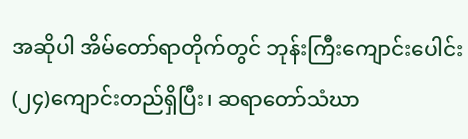အဆိုပါ အိမ်တော်ရာတိုက်တွင် ဘုန်းကြီးကျောင်းပေါင်း (၂၄)ကျောင်းတည်ရှိပြီး၊ ဆရာတော်သံဃာ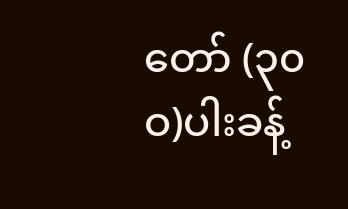တော် (၃၀ဝ)ပါးခန့်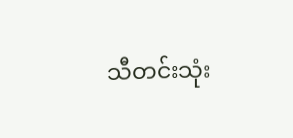သီတင်းသုံး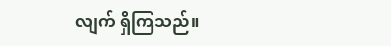လျက် ရှိကြသည်။